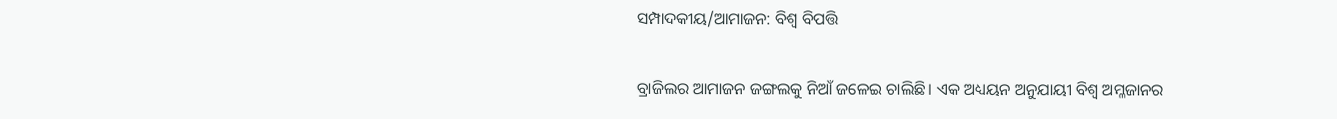ସମ୍ପାଦକୀୟ/ଆମାଜନ: ବିଶ୍ୱ ବିପତ୍ତି

ବ୍ରାଜିଲର ଆମାଜନ ଜଙ୍ଗଲକୁ ନିଆଁ ଜଳେଇ ଚାଲିଛି। ଏକ ଅଧ୍ୟୟନ ଅନୁଯାୟୀ ବିଶ୍ୱ ଅମ୍ଳଜାନର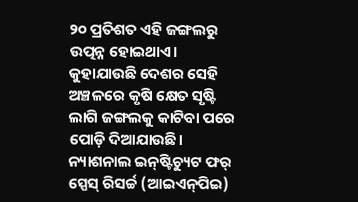୨୦ ପ୍ରତିଶତ ଏହି ଜଙ୍ଗଲରୁ ଉତ୍ପନ୍ନ ହୋଇଥାଏ। କୁହାଯାଉଛି ଦେଶର ସେହି ଅଞ୍ଚଳରେ କୃଷି କ୍ଷେତ ସୃଷ୍ଟି ଲାଗି ଜଙ୍ଗଲକୁ କାଟିବା ପରେ ପୋଡ଼ି ଦିଆଯାଉଛି। ନ୍ୟାଶନାଲ ଇନ୍‌ଷ୍ଟିଚ୍ୟୁଟ ଫର୍‌ ସ୍ପେସ୍‌ ରିସର୍ଚ୍ଚ (ଆଇଏନ୍‌ପିଇ)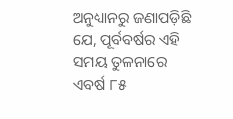ଅନୁଧ୍ୟାନରୁ ଜଣାପଡ଼ିଛି ଯେ, ପୂର୍ବବର୍ଷର ଏହି ସମୟ ତୁଳନାରେ ଏବର୍ଷ ୮୫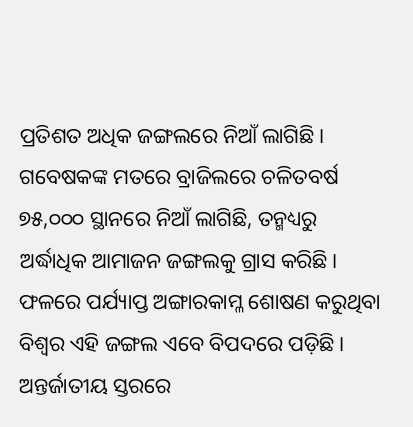ପ୍ରତିଶତ ଅଧିକ ଜଙ୍ଗଲରେ ନିଆଁ ଲାଗିଛି। ଗବେଷକଙ୍କ ମତରେ ବ୍ରାଜିଲରେ ଚଳିତବର୍ଷ ୭୫,୦୦୦ ସ୍ଥାନରେ ନିଆଁ ଲାଗିଛି, ତନ୍ମଧ୍ୟରୁ ଅର୍ଦ୍ଧାଧିକ ଆମାଜନ ଜଙ୍ଗଲକୁ ଗ୍ରାସ କରିଛି। ଫଳରେ ପର୍ଯ୍ୟାପ୍ତ ଅଙ୍ଗାରକାମ୍ଳ ଶୋଷଣ କରୁଥିବା ବିଶ୍ୱର ଏହି ଜଙ୍ଗଲ ଏବେ ବିପଦରେ ପଡ଼ିଛି। ଅନ୍ତର୍ଜାତୀୟ ସ୍ତରରେ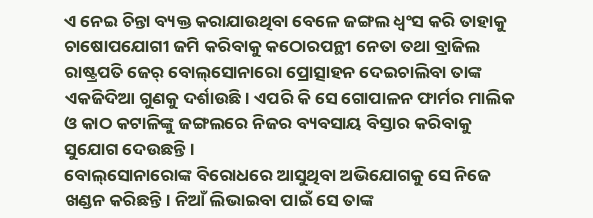ଏ ନେଇ ଚିନ୍ତା ବ୍ୟକ୍ତ କରାଯାଉଥିବା ବେଳେ ଜଙ୍ଗଲ ଧ୍ୱଂସ କରି ତାହାକୁ ଚାଷୋପଯୋଗୀ ଜମି କରିବାକୁ କଠୋରପନ୍ଥୀ ନେତା ତଥା ବ୍ରାଜିଲ ରାଷ୍ଟ୍ରପତି ଜେର୍‌ ବୋଲ୍‌ସୋନାରୋ ପ୍ରୋତ୍ସାହନ ଦେଇଚାଲିବା ତାଙ୍କ ଏକଜିଦିଆ ଗୁଣକୁ ଦର୍ଶାଉଛି। ଏପରି କି ସେ ଗୋପାଳନ ଫାର୍ମର ମାଲିକ ଓ କାଠ କଟାଳିଙ୍କୁ ଜଙ୍ଗଲରେ ନିଜର ବ୍ୟବସାୟ ବିସ୍ତାର କରିବାକୁ ସୁଯୋଗ ଦେଉଛନ୍ତି।
ବୋଲ୍‌ସୋନାରୋଙ୍କ ବିରୋଧରେ ଆସୁଥିବା ଅଭିଯୋଗକୁ ସେ ନିଜେ ଖଣ୍ଡନ କରିଛନ୍ତି। ନିଆଁ ଲିଭାଇବା ପାଇଁ ସେ ତାଙ୍କ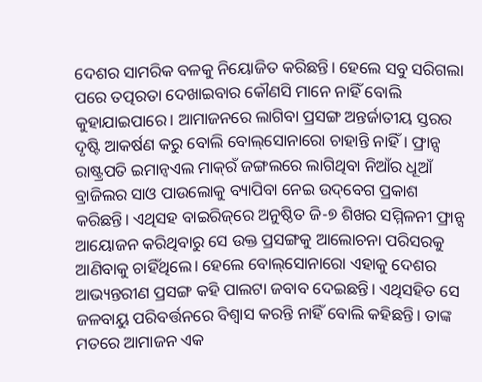ଦେଶର ସାମରିକ ବଳକୁ ନିୟୋଜିତ କରିଛନ୍ତି। ହେଲେ ସବୁ ସରିଗଲା ପରେ ତତ୍ପରତା ଦେଖାଇବାର କୌଣସି ମାନେ ନାହିଁ ବୋଲି କୁହାଯାଇପାରେ। ଆମାଜନରେ ଲାଗିବା ପ୍ରସଙ୍ଗ ଅନ୍ତର୍ଜାତୀୟ ସ୍ତରର ଦୃଷ୍ଟି ଆକର୍ଷଣ କରୁ ବୋଲି ବୋଲ୍‌ସୋନାରୋ ଚାହାନ୍ତି ନାହିଁ। ଫ୍ରାନ୍ସ ରାଷ୍ଟ୍ରପତି ଇମାନ୍ବଏଲ ମାକ୍‌ରଁ ଜଙ୍ଗଲରେ ଲାଗିଥିବା ନିଆଁର ଧୂଆଁ ବ୍ରାଜିଲର ସାଓ ପାଉଲୋକୁ ବ୍ୟାପିବା ନେଇ ଉଦ୍‌ବେଗ ପ୍ରକାଶ କରିଛନ୍ତି। ଏଥିସହ ବାଇରିଜ୍‌ରେ ଅନୁଷ୍ଠିତ ଜି-୭ ଶିଖର ସମ୍ମିଳନୀ ଫ୍ରାନ୍ସ ଆୟୋଜନ କରିଥିବାରୁ ସେ ଉକ୍ତ ପ୍ରସଙ୍ଗକୁ ଆଲୋଚନା ପରିସରକୁ ଆଣିବାକୁ ଚାହିଁଥିଲେ। ହେଲେ ବୋଲ୍‌ସୋନାରୋ ଏହାକୁ ଦେଶର ଆଭ୍ୟନ୍ତରୀଣ ପ୍ରସଙ୍ଗ କହି ପାଲଟା ଜବାବ ଦେଇଛନ୍ତି। ଏଥିସହିତ ସେ ଜଳବାୟୁ ପରିବର୍ତ୍ତନରେ ବିଶ୍ୱାସ କରନ୍ତି ନାହିଁ ବୋଲି କହିଛନ୍ତି। ତାଙ୍କ ମତରେ ଆମାଜନ ଏକ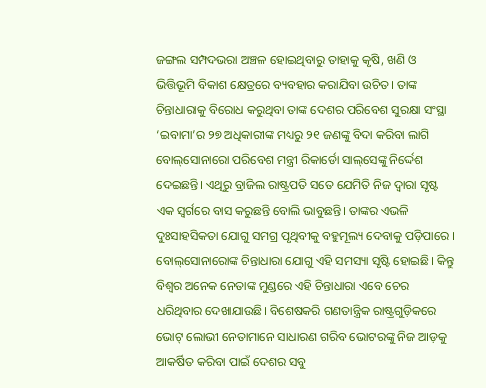ଜଙ୍ଗଲ ସମ୍ପଦଭରା ଅଞ୍ଚଳ ହୋଇଥିବାରୁ ତାହାକୁ କୃଷି, ଖଣି ଓ ଭିତ୍ତିଭୂମି ବିକାଶ କ୍ଷେତ୍ରରେ ବ୍ୟବହାର କରାଯିବା ଉଚିତ। ତାଙ୍କ ଚିନ୍ତାଧାରାକୁ ବିରୋଧ କରୁଥିବା ତାଙ୍କ ଦେଶର ପରିବେଶ ସୁରକ୍ଷା ସଂସ୍ଥା ‘ଇବାମା’ର ୨୭ ଅଧିକାରୀଙ୍କ ମଧ୍ୟରୁ ୨୧ ଜଣଙ୍କୁ ବିଦା କରିବା ଲାଗି ବୋଲ୍‌ସୋନାରୋ ପରିବେଶ ମନ୍ତ୍ରୀ ରିକାର୍ଡୋ ସାଲ୍‌ସେଙ୍କୁ ନିର୍ଦ୍ଦେଶ ଦେଇଛନ୍ତି। ଏଥିରୁ ବ୍ରାଜିଲ ରାଷ୍ଟ୍ରପତି ସତେ ଯେମିତି ନିଜ ଦ୍ୱାରା ସୃଷ୍ଟ ଏକ ସ୍ବର୍ଗରେ ବାସ କରୁଛନ୍ତି ବୋଲି ଭାବୁଛନ୍ତି। ତାଙ୍କର ଏଭଳି ଦୁଃସାହସିକତା ଯୋଗୁ ସମଗ୍ର ପୃଥିବୀକୁ ବହୁମୂଲ୍ୟ ଦେବାକୁ ପଡ଼ିପାରେ । ବୋଲ୍‌ସୋନାରୋଙ୍କ ଚିନ୍ତାଧାରା ଯୋଗୁ ଏହି ସମସ୍ୟା ସୃଷ୍ଟି ହୋଇଛି। କିନ୍ତୁ ବିଶ୍ୱର ଅନେକ ନେତାଙ୍କ ମୁଣ୍ଡରେ ଏହି ଚିନ୍ତାଧାରା ଏବେ ଚେର ଧରିଥିବାର ଦେଖାଯାଉଛି। ବିଶେଷକରି ଗଣତାନ୍ତ୍ରିକ ରାଷ୍ଟ୍ରଗୁଡ଼ିକରେ ଭୋଟ୍‌ ଲୋଭୀ ନେତାମାନେ ସାଧାରଣ ଗରିବ ଭୋଟରଙ୍କୁ ନିଜ ଆଡ଼କୁ ଆକର୍ଷିତ କରିବା ପାଇଁ ଦେଶର ସବୁ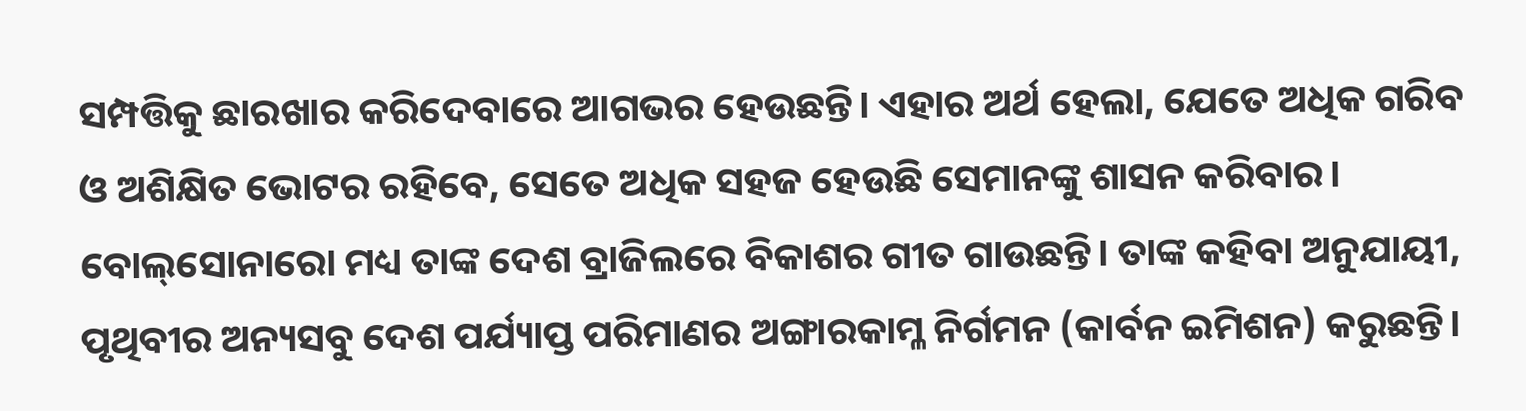ସମ୍ପତ୍ତିକୁ ଛାରଖାର କରିଦେବାରେ ଆଗଭର ହେଉଛନ୍ତି। ଏହାର ଅର୍ଥ ହେଲା, ଯେତେ ଅଧିକ ଗରିବ ଓ ଅଶିକ୍ଷିତ ଭୋଟର ରହିବେ, ସେତେ ଅଧିକ ସହଜ ହେଉଛି ସେମାନଙ୍କୁ ଶାସନ କରିବାର। ବୋଲ୍‌ସୋନାରୋ ମଧ୍ୟ ତାଙ୍କ ଦେଶ ବ୍ରାଜିଲରେ ବିକାଶର ଗୀତ ଗାଉଛନ୍ତି। ତାଙ୍କ କହିବା ଅନୁଯାୟୀ, ପୃଥିବୀର ଅନ୍ୟସବୁ ଦେଶ ପର୍ଯ୍ୟାପ୍ତ ପରିମାଣର ଅଙ୍ଗାରକାମ୍ଳ ନିର୍ଗମନ (କାର୍ବନ ଇମିଶନ) କରୁଛନ୍ତି।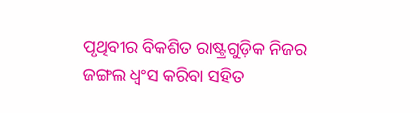ପୃଥିବୀର ବିକଶିତ ରାଷ୍ଟ୍ରଗୁଡ଼ିକ ନିଜର ଜଙ୍ଗଲ ଧ୍ୱଂସ କରିବା ସହିତ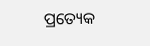ପ୍ରତ୍ୟେକ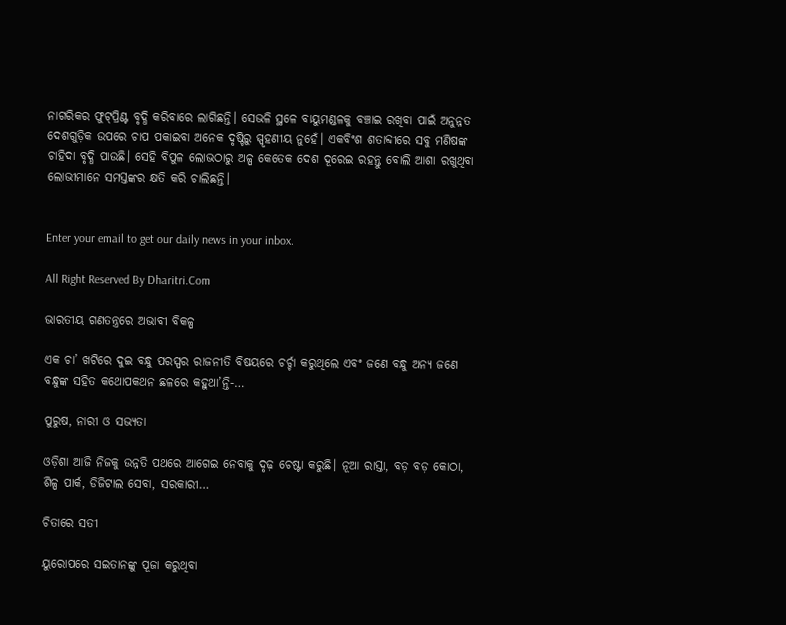ନାଗରିକର ଫୁଟ୍‌ପ୍ରିଣ୍ଟ ବୃଦ୍ଧି କରିବାରେ ଲାଗିଛନ୍ତି। ସେଭଳି ସ୍ଥଳେ ବାୟୁମଣ୍ଡଳକୁ ବଞ୍ଚାଇ ରଖିବା ପାଇଁ ଅନୁନ୍ନତ ଦେଶଗୁଡ଼ିକ ଉପରେ ଚାପ ପକାଇବା ଅନେକ ଦୃଷ୍ଟିରୁ ସ୍ପୃହଣୀୟ ନୁହେଁ। ଏକବିଂଶ ଶତାବ୍ଦୀରେ ସବୁ ମଣିଷଙ୍କ ଚାହିଦା ବୃଦ୍ଧି ପାଉଛି। ସେହି ବିପୁଳ ଲୋଭଠାରୁ ଅଳ୍ପ କେତେକ ଦେଶ ଦୂରେଇ ରହନ୍ତୁ ବୋଲି ଆଶା ରଖୁଥିବା ଲୋଭୀମାନେ ସମସ୍ତଙ୍କର କ୍ଷତି କରି ଚାଲିଛନ୍ତି।


Enter your email to get our daily news in your inbox.

All Right Reserved By Dharitri.Com

ଭାରତୀୟ ଗଣତନ୍ତ୍ରରେ ଅଭାବୀ ବିକଳ୍ପ

ଏକ ଚା’ ଖଟିରେ ଦୁଇ ବନ୍ଧୁ ପରସ୍ପର ରାଜନୀତି ବିଷୟରେ ଚର୍ଚ୍ଚା କରୁଥିଲେ ଏବଂ ଜଣେ ବନ୍ଧୁ ଅନ୍ୟ ଜଣେ ବନ୍ଧୁଙ୍କ ସହିତ କଥୋପକଥନ ଛଳରେ କହୁଥା’ନ୍ତି-…

ପୁରୁଷ, ନାରୀ ଓ ସଭ୍ୟତା

ଓଡ଼ିଶା ଆଜି ନିଜକୁ ଉନ୍ନତି ପଥରେ ଆଗେଇ ନେବାକୁ ଦୃଢ଼ ଚେଷ୍ଟା କରୁଛି। ନୂଆ ରାସ୍ତା, ବଡ଼ ବଡ଼ କୋଠା, ଶିଳ୍ପ ପାର୍କ, ଡିଜିଟାଲ ସେବା, ସରକାରୀ…

ଚିତାରେ ସତୀ

ୟୁରୋପରେ ସଇତାନଙ୍କୁ ପୂଜା କରୁଥିବା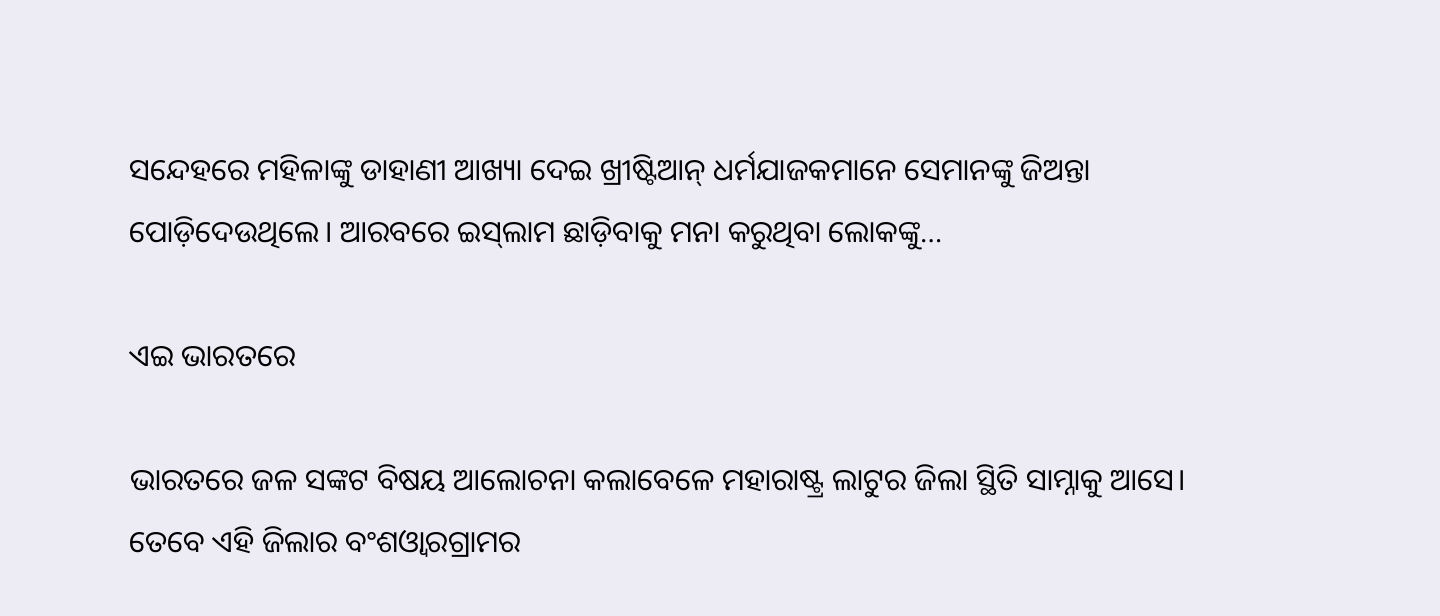ସନ୍ଦେହରେ ମହିଳାଙ୍କୁ ଡାହାଣୀ ଆଖ୍ୟା ଦେଇ ଖ୍ରୀଷ୍ଟିଆନ୍‌ ଧର୍ମଯାଜକମାନେ ସେମାନଙ୍କୁ ଜିଅନ୍ତା ପୋଡ଼ିଦେଉଥିଲେ। ଆରବରେ ଇସ୍‌ଲାମ ଛାଡ଼ିବାକୁ ମନା କରୁଥିବା ଲୋକଙ୍କୁ…

ଏଇ ଭାରତରେ

ଭାରତରେ ଜଳ ସଙ୍କଟ ବିଷୟ ଆଲୋଚନା କଲାବେଳେ ମହାରାଷ୍ଟ୍ର ଲାଟୁର ଜିଲା ସ୍ଥିତି ସାମ୍ନାକୁ ଆସେ। ତେବେ ଏହି ଜିଲାର ବଂଶଓ୍ବାରଗ୍ରାମର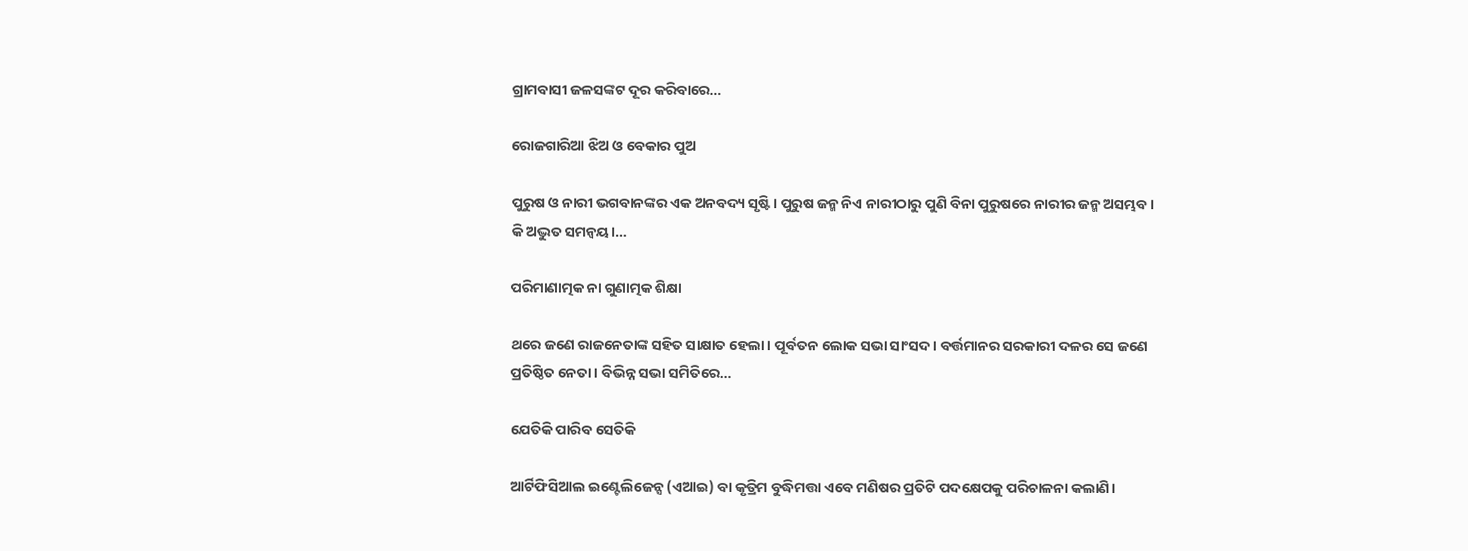ଗ୍ରାମବାସୀ ଜଳସଙ୍କଟ ଦୂର କରିବାରେ…

ରୋଜଗାରିଆ ଝିଅ ଓ ବେକାର ପୁଅ

ପୁରୁଷ ଓ ନାରୀ ଭଗବାନଙ୍କର ଏକ ଅନବଦ୍ୟ ସୃଷ୍ଟି। ପୁରୁଷ ଜନ୍ମ ନିଏ ନାରୀଠାରୁ ପୁଣି ବିନା ପୁରୁଷରେ ନାରୀର ଜନ୍ମ ଅସମ୍ଭବ। କି ଅଦ୍ଭୁତ ସମନ୍ବୟ।…

ପରିମାଣାତ୍ମକ ନା ଗୁଣାତ୍ମକ ଶିକ୍ଷା

ଥରେ ଜଣେ ରାଜନେତାଙ୍କ ସହିତ ସାକ୍ଷାତ ହେଲା। ପୂର୍ବତନ ଲୋକ ସଭା ସାଂସଦ। ବର୍ତ୍ତମାନର ସରକାରୀ ଦଳର ସେ ଜଣେ ପ୍ରତିଷ୍ଠିତ ନେତା। ବିଭିନ୍ନ ସଭା ସମିତିରେ…

ଯେତିକି ପାରିବ ସେତିକି

ଆର୍ଟିଫିସିଆଲ ଇଣ୍ଟେଲିଜେନ୍ସ (ଏଆଇ) ବା କୃତ୍ରିମ ବୁଦ୍ଧିମତ୍ତା ଏବେ ମଣିଷର ପ୍ରତିଟି ପଦକ୍ଷେପକୁ ପରିଚାଳନା କଲାଣି।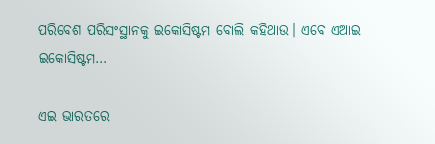ପରିବେଶ ପରିସଂସ୍ଥାନକୁ ଇକୋସିଷ୍ଟମ ବୋଲି କହିଥାଉ। ଏବେ ଏଆଇ ଇକୋସିଷ୍ଟମ…

ଏଇ ଭାରତରେ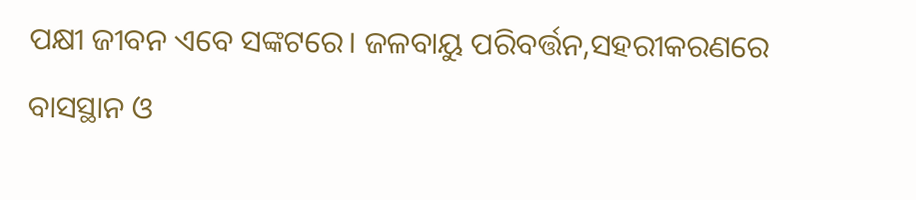ପକ୍ଷୀ ଜୀବନ ଏବେ ସଙ୍କଟରେ। ଜଳବାୟୁ ପରିବର୍ତ୍ତନ,ସହରୀକରଣରେ ବାସସ୍ଥାନ ଓ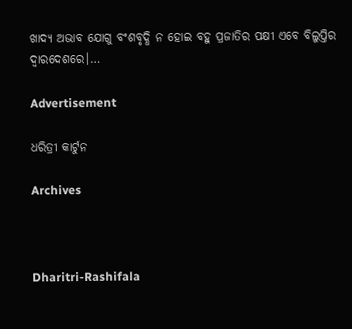ଖାଦ୍ୟ ଅଭାବ ଯୋଗୁ ବଂଶବୃଦ୍ଧି ନ ହୋଇ ବହୁ ପ୍ରଜାତିର ପକ୍ଷୀ ଏବେ ବିଲୁପ୍ତିର ଦ୍ୱାରଦେଶରେ।…

Advertisement

ଧରିତ୍ରୀ କାର୍ଟୁନ

Archives



Dharitri-Rashifala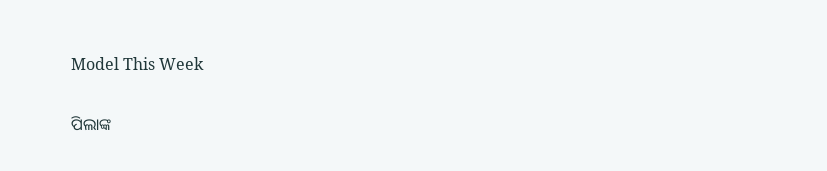Model This Week

ପିଲାଙ୍କ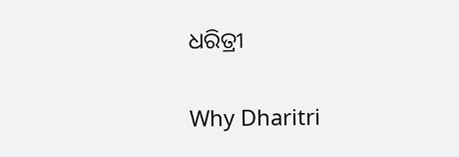ଧରିତ୍ରୀ

Why Dharitri